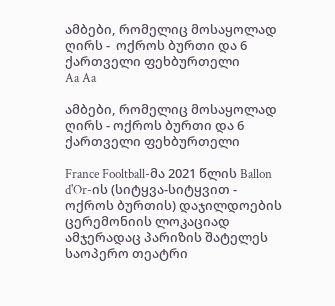ამბები, რომელიც მოსაყოლად ღირს -  ოქროს ბურთი და 6 ქართველი ფეხბურთელი
Aa Aa

ამბები, რომელიც მოსაყოლად ღირს - ოქროს ბურთი და 6 ქართველი ფეხბურთელი

France Fooltball-მა 2021 წლის Ballon d'Or-ის (სიტყვა-სიტყვით - ოქროს ბურთის) დაჯილდოების ცერემონიის ლოკაციად ამჯერადაც პარიზის შატელეს საოპერო თეატრი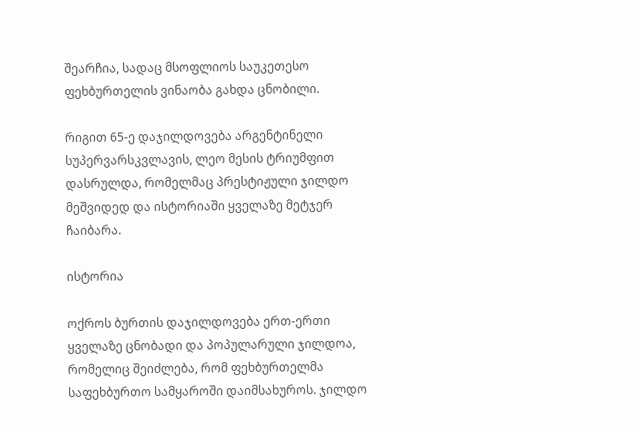შეარჩია, სადაც მსოფლიოს საუკეთესო ფეხბურთელის ვინაობა გახდა ცნობილი.

რიგით 65-ე დაჯილდოვება არგენტინელი სუპერვარსკვლავის, ლეო მესის ტრიუმფით დასრულდა, რომელმაც პრესტიჟული ჯილდო მეშვიდედ და ისტორიაში ყველაზე მეტჯერ ჩაიბარა.

ისტორია

ოქროს ბურთის დაჯილდოვება ერთ-ერთი ყველაზე ცნობადი და პოპულარული ჯილდოა, რომელიც შეიძლება, რომ ფეხბურთელმა საფეხბურთო სამყაროში დაიმსახუროს. ჯილდო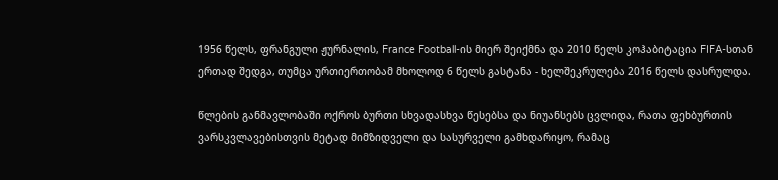1956 წელს, ფრანგული ჟურნალის, France Football-ის მიერ შეიქმნა და 2010 წელს კოჰაბიტაცია FIFA-სთან ერთად შედგა, თუმცა ურთიერთობამ მხოლოდ 6 წელს გასტანა - ხელშეკრულება 2016 წელს დასრულდა.

წლების განმავლობაში ოქროს ბურთი სხვადასხვა წესებსა და ნიუანსებს ცვლიდა, რათა ფეხბურთის ვარსკვლავებისთვის მეტად მიმზიდველი და სასურველი გამხდარიყო, რამაც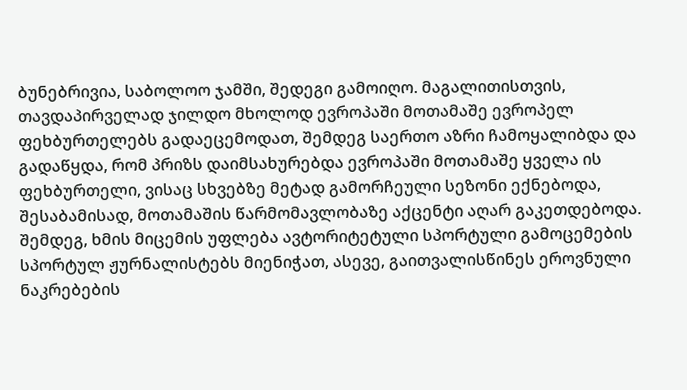ბუნებრივია, საბოლოო ჯამში, შედეგი გამოიღო. მაგალითისთვის, თავდაპირველად ჯილდო მხოლოდ ევროპაში მოთამაშე ევროპელ ფეხბურთელებს გადაეცემოდათ, შემდეგ საერთო აზრი ჩამოყალიბდა და გადაწყდა, რომ პრიზს დაიმსახურებდა ევროპაში მოთამაშე ყველა ის ფეხბურთელი, ვისაც სხვებზე მეტად გამორჩეული სეზონი ექნებოდა, შესაბამისად, მოთამაშის წარმომავლობაზე აქცენტი აღარ გაკეთდებოდა. შემდეგ, ხმის მიცემის უფლება ავტორიტეტული სპორტული გამოცემების სპორტულ ჟურნალისტებს მიენიჭათ, ასევე, გაითვალისწინეს ეროვნული ნაკრებების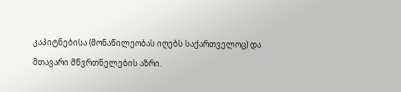კაპიტნებისა (მონაწილეობას იღებს საქართველოც) და მთავარი მწვრთნელების აზრი.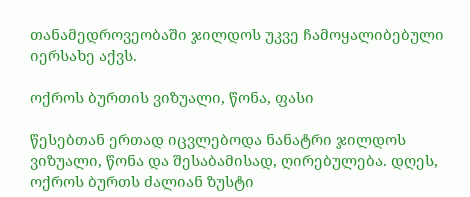თანამედროვეობაში ჯილდოს უკვე ჩამოყალიბებული იერსახე აქვს.

ოქროს ბურთის ვიზუალი, წონა, ფასი

წესებთან ერთად იცვლებოდა ნანატრი ჯილდოს ვიზუალი, წონა და შესაბამისად, ღირებულება. დღეს, ოქროს ბურთს ძალიან ზუსტი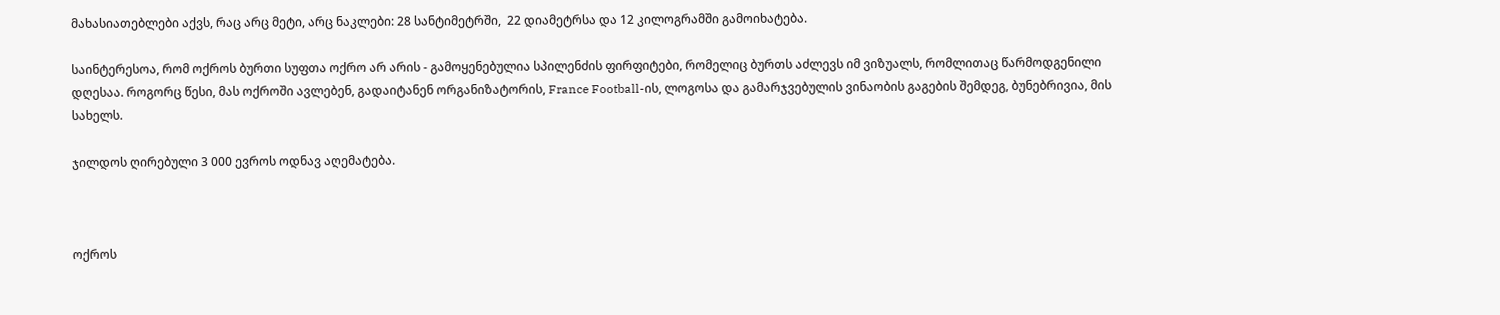მახასიათებლები აქვს, რაც არც მეტი, არც ნაკლები: 28 სანტიმეტრში,  22 დიამეტრსა და 12 კილოგრამში გამოიხატება.

საინტერესოა, რომ ოქროს ბურთი სუფთა ოქრო არ არის - გამოყენებულია სპილენძის ფირფიტები, რომელიც ბურთს აძლევს იმ ვიზუალს, რომლითაც წარმოდგენილი დღესაა. როგორც წესი, მას ოქროში ავლებენ, გადაიტანენ ორგანიზატორის, France Football-ის, ლოგოსა და გამარჯვებულის ვინაობის გაგების შემდეგ, ბუნებრივია, მის სახელს.

ჯილდოს ღირებული 3 000 ევროს ოდნავ აღემატება.



ოქროს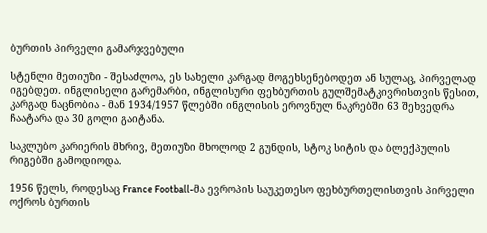ბურთის პირველი გამარჯვებული

სტენლი მეთიუზი - შესაძლოა, ეს სახელი კარგად მოგეხსენებოდეთ ან სულაც, პირველად იგებდეთ. ინგლისელი გარემარბი, ინგლისური ფეხბურთის გულშემატკივრისთვის წესით, კარგად ნაცნობია - მან 1934/1957 წლებში ინგლისის ეროვნულ ნაკრებში 63 შეხვედრა ჩაატარა და 30 გოლი გაიტანა.

საკლუბო კარიერის მხრივ, მეთიუზი მხოლოდ 2 გუნდის, სტოკ სიტის და ბლექპულის რიგებში გამოდიოდა.

1956 წელს, როდესაც France Football-მა ევროპის საუკეთესო ფეხბურთელისთვის პირველი ოქროს ბურთის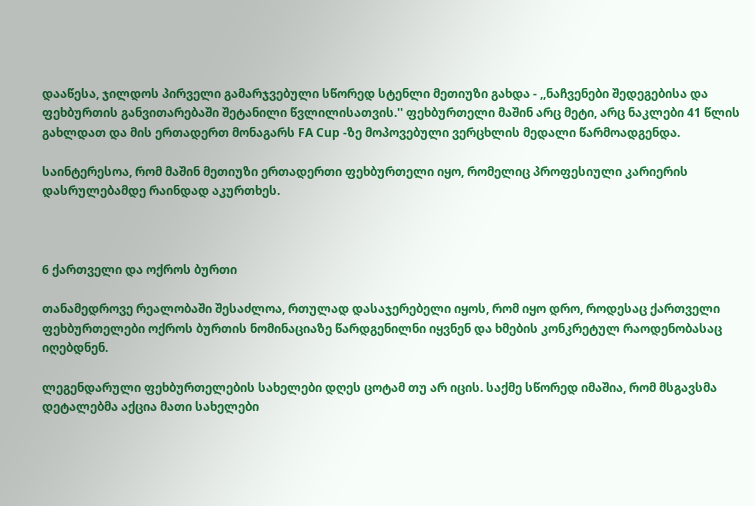დააწესა, ჯილდოს პირველი გამარჯვებული სწორედ სტენლი მეთიუზი გახდა - ,,ნაჩვენები შედეგებისა და ფეხბურთის განვითარებაში შეტანილი წვლილისათვის.'' ფეხბურთელი მაშინ არც მეტი, არც ნაკლები 41 წლის გახლდათ და მის ერთადერთ მონაგარს FA Cup -ზე მოპოვებული ვერცხლის მედალი წარმოადგენდა.

საინტერესოა, რომ მაშინ მეთიუზი ერთადერთი ფეხბურთელი იყო, რომელიც პროფესიული კარიერის დასრულებამდე რაინდად აკურთხეს.



6 ქართველი და ოქროს ბურთი

თანამედროვე რეალობაში შესაძლოა, რთულად დასაჯერებელი იყოს, რომ იყო დრო, როდესაც ქართველი ფეხბურთელები ოქროს ბურთის ნომინაციაზე წარდგენილნი იყვნენ და ხმების კონკრეტულ რაოდენობასაც იღებდნენ.

ლეგენდარული ფეხბურთელების სახელები დღეს ცოტამ თუ არ იცის. საქმე სწორედ იმაშია, რომ მსგავსმა დეტალებმა აქცია მათი სახელები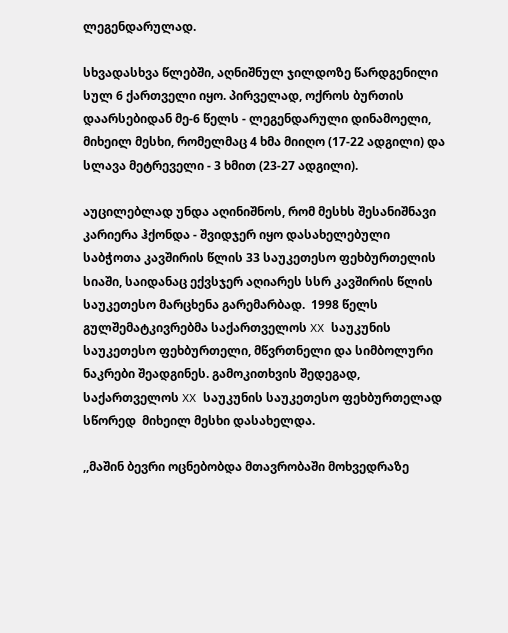ლეგენდარულად.

სხვადასხვა წლებში, აღნიშნულ ჯილდოზე წარდგენილი სულ 6 ქართველი იყო. პირველად, ოქროს ბურთის დაარსებიდან მე-6 წელს - ლეგენდარული დინამოელი, მიხეილ მესხი, რომელმაც 4 ხმა მიიღო (17-22 ადგილი) და სლავა მეტრეველი - 3 ხმით (23-27 ადგილი).

აუცილებლად უნდა აღინიშნოს, რომ მესხს შესანიშნავი კარიერა ჰქონდა - შვიდჯერ იყო დასახელებული საბჭოთა კავშირის წლის 33 საუკეთესო ფეხბურთელის სიაში, საიდანაც ექვსჯერ აღიარეს სსრ კავშირის წლის საუკეთესო მარცხენა გარემარბად.  1998 წელს გულშემატკივრებმა საქართველოს XX საუკუნის საუკეთესო ფეხბურთელი, მწვრთნელი და სიმბოლური ნაკრები შეადგინეს. გამოკითხვის შედეგად, საქართველოს XX საუკუნის საუკეთესო ფეხბურთელად სწორედ  მიხეილ მესხი დასახელდა.

,,მაშინ ბევრი ოცნებობდა მთავრობაში მოხვედრაზე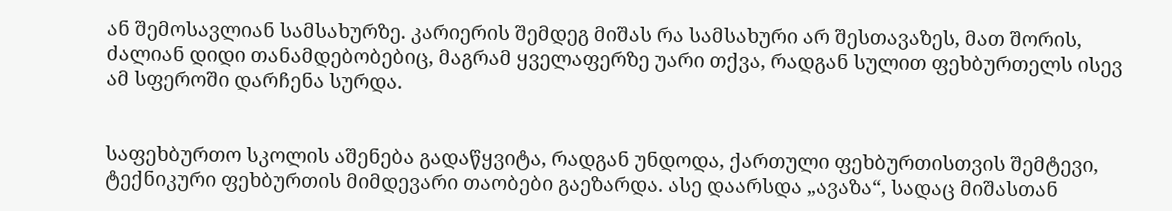ან შემოსავლიან სამსახურზე. კარიერის შემდეგ მიშას რა სამსახური არ შესთავაზეს, მათ შორის, ძალიან დიდი თანამდებობებიც, მაგრამ ყველაფერზე უარი თქვა, რადგან სულით ფეხბურთელს ისევ ამ სფეროში დარჩენა სურდა.


საფეხბურთო სკოლის აშენება გადაწყვიტა, რადგან უნდოდა, ქართული ფეხბურთისთვის შემტევი, ტექნიკური ფეხბურთის მიმდევარი თაობები გაეზარდა. ასე დაარსდა „ავაზა“, სადაც მიშასთან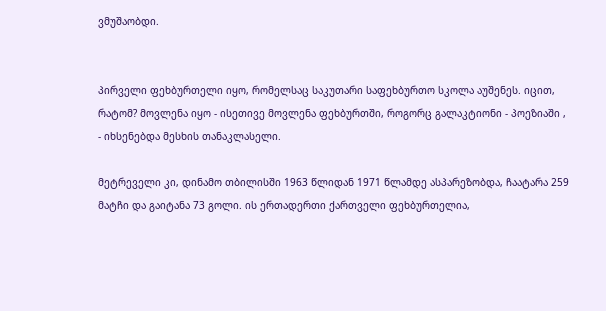ვმუშაობდი.


პირველი ფეხბურთელი იყო, რომელსაც საკუთარი საფეხბურთო სკოლა აუშენეს. იცით, რატომ? მოვლენა იყო - ისეთივე მოვლენა ფეხბურთში, როგორც გალაკტიონი - პოეზიაში , - იხსენებდა მესხის თანაკლასელი.

მეტრეველი კი, დინამო თბილისში 1963 წლიდან 1971 წლამდე ასპარეზობდა, ჩაატარა 259 მატჩი და გაიტანა 73 გოლი. ის ერთადერთი ქართველი ფეხბურთელია,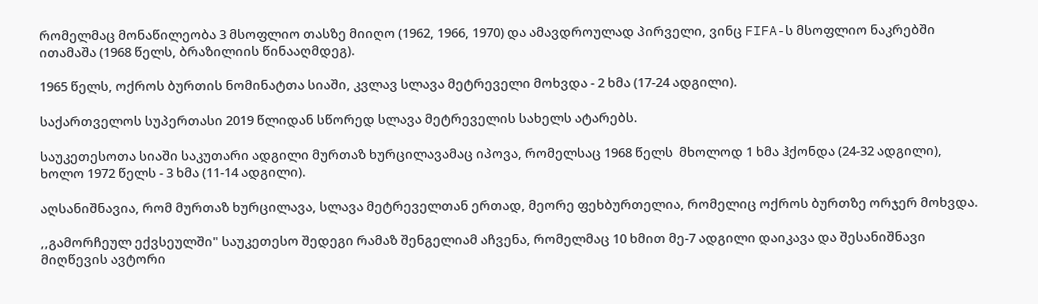რომელმაც მონაწილეობა 3 მსოფლიო თასზე მიიღო (1962, 1966, 1970) და ამავდროულად პირველი, ვინც FIFA-ს მსოფლიო ნაკრებში ითამაშა (1968 წელს, ბრაზილიის წინააღმდეგ).

1965 წელს, ოქროს ბურთის ნომინატთა სიაში, კვლავ სლავა მეტრეველი მოხვდა - 2 ხმა (17-24 ადგილი).

საქართველოს სუპერთასი 2019 წლიდან სწორედ სლავა მეტრეველის სახელს ატარებს.

საუკეთესოთა სიაში საკუთარი ადგილი მურთაზ ხურცილავამაც იპოვა, რომელსაც 1968 წელს  მხოლოდ 1 ხმა ჰქონდა (24-32 ადგილი), ხოლო 1972 წელს - 3 ხმა (11-14 ადგილი).

აღსანიშნავია, რომ მურთაზ ხურცილავა, სლავა მეტრეველთან ერთად, მეორე ფეხბურთელია, რომელიც ოქროს ბურთზე ორჯერ მოხვდა.

,,გამორჩეულ ექვსეულში" საუკეთესო შედეგი რამაზ შენგელიამ აჩვენა, რომელმაც 10 ხმით მე-7 ადგილი დაიკავა და შესანიშნავი მიღწევის ავტორი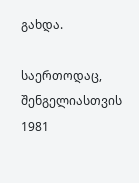გახდა.

საერთოდაც, შენგელიასთვის 1981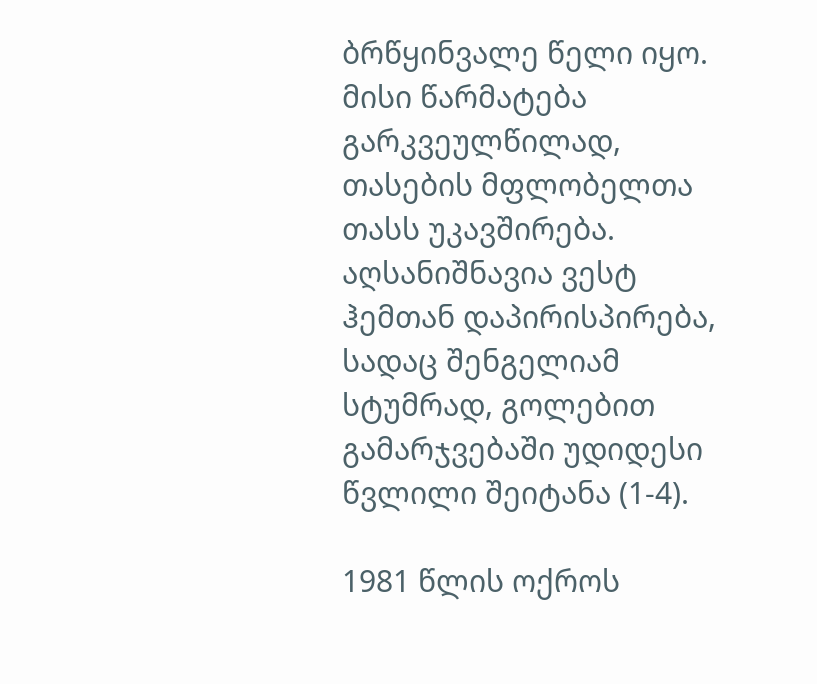ბრწყინვალე წელი იყო. მისი წარმატება გარკვეულწილად, თასების მფლობელთა თასს უკავშირება. აღსანიშნავია ვესტ ჰემთან დაპირისპირება, სადაც შენგელიამ სტუმრად, გოლებით  გამარჯვებაში უდიდესი წვლილი შეიტანა (1-4).

1981 წლის ოქროს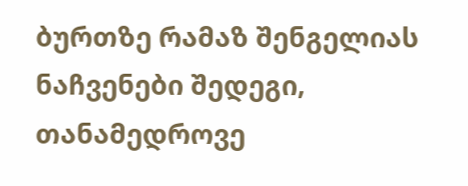ბურთზე რამაზ შენგელიას ნაჩვენები შედეგი, თანამედროვე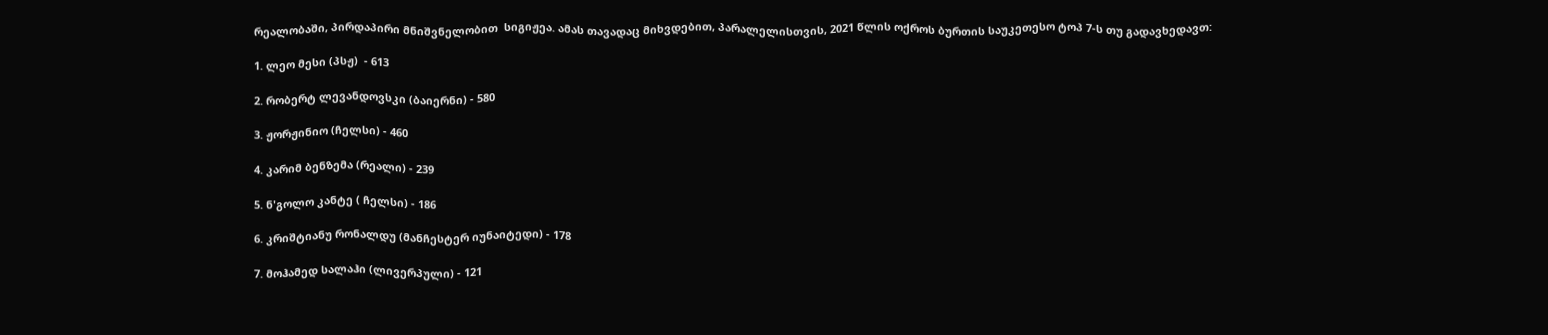რეალობაში, პირდაპირი მნიშვნელობით  სიგიჟეა. ამას თავადაც მიხვდებით, პარალელისთვის, 2021 წლის ოქროს ბურთის საუკეთესო ტოპ 7-ს თუ გადავხედავთ:

1. ლეო მესი (პსჟ)  - 613

2. რობერტ ლევანდოვსკი (ბაიერნი) - 580

3. ჟორჟინიო (ჩელსი) - 460

4. კარიმ ბენზემა (რეალი) - 239

5. ნ'გოლო კანტე ( ჩელსი) - 186

6. კრიშტიანუ რონალდუ (მანჩესტერ იუნაიტედი) - 178

7. მოჰამედ სალაჰი (ლივერპული) - 121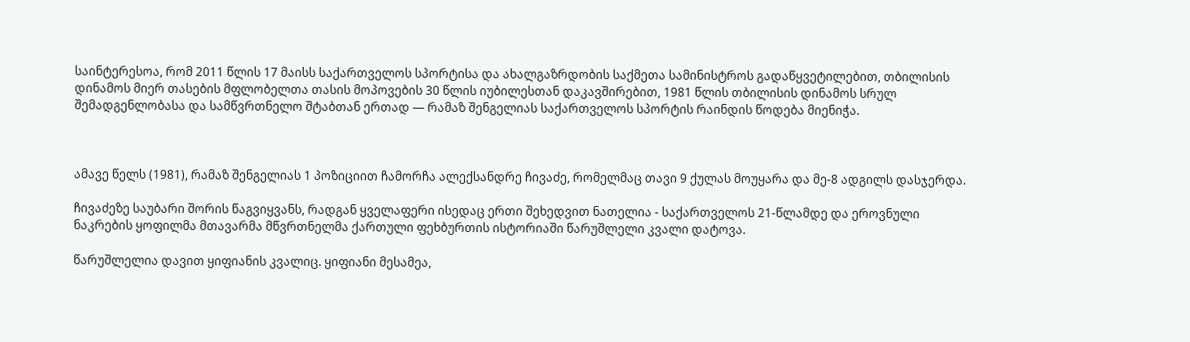საინტერესოა, რომ 2011 წლის 17 მაისს საქართველოს სპორტისა და ახალგაზრდობის საქმეთა სამინისტროს გადაწყვეტილებით, თბილისის დინამოს მიერ თასების მფლობელთა თასის მოპოვების 30 წლის იუბილესთან დაკავშირებით, 1981 წლის თბილისის დინამოს სრულ შემადგენლობასა და სამწვრთნელო შტაბთან ერთად — რამაზ შენგელიას საქართველოს სპორტის რაინდის წოდება მიენიჭა.



ამავე წელს (1981), რამაზ შენგელიას 1 პოზიციით ჩამორჩა ალექსანდრე ჩივაძე, რომელმაც თავი 9 ქულას მოუყარა და მე-8 ადგილს დასჯერდა.

ჩივაძეზე საუბარი შორის წაგვიყვანს, რადგან ყველაფერი ისედაც ერთი შეხედვით ნათელია - საქართველოს 21-წლამდე და ეროვნული ნაკრების ყოფილმა მთავარმა მწვრთნელმა ქართული ფეხბურთის ისტორიაში წარუშლელი კვალი დატოვა.

წარუშლელია დავით ყიფიანის კვალიც. ყიფიანი მესამეა,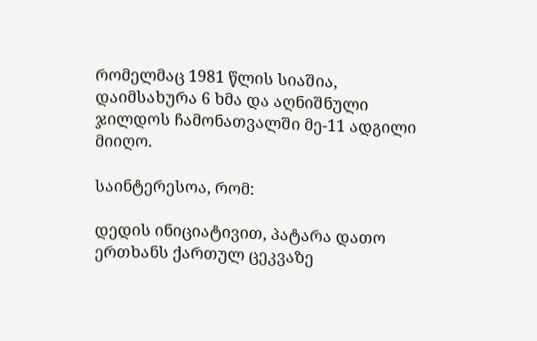რომელმაც 1981 წლის სიაშია, დაიმსახურა 6 ხმა და აღნიშნული ჯილდოს ჩამონათვალში მე-11 ადგილი მიიღო.

საინტერესოა, რომ:

დედის ინიციატივით, პატარა დათო ერთხანს ქართულ ცეკვაზე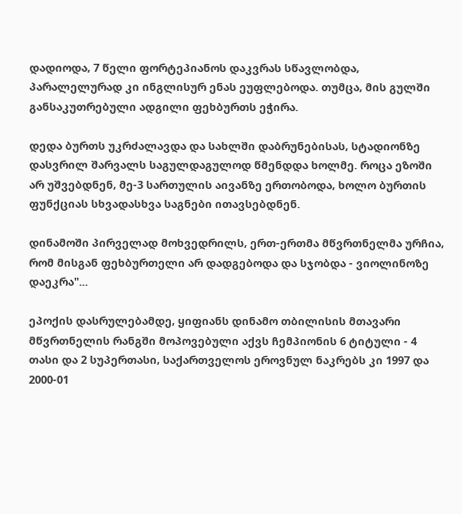დადიოდა, 7 წელი ფორტეპიანოს დაკვრას სწავლობდა, პარალელურად კი ინგლისურ ენას ეუფლებოდა. თუმცა, მის გულში განსაკუთრებული ადგილი ფეხბურთს ეჭირა.

დედა ბურთს უკრძალავდა და სახლში დაბრუნებისას, სტადიონზე დასვრილ შარვალს საგულდაგულოდ წმენდდა ხოლმე. როცა ეზოში არ უშვებდნენ, მე-3 სართულის აივანზე ერთობოდა, ხოლო ბურთის ფუნქციას სხვადასხვა საგნები ითავსებდნენ.

დინამოში პირველად მოხვედრილს, ერთ-ერთმა მწვრთნელმა ურჩია, რომ მისგან ფეხბურთელი არ დადგებოდა და სჯობდა - ვიოლინოზე დაეკრა"...

ეპოქის დასრულებამდე, ყიფიანს დინამო თბილისის მთავარი მწვრთნელის რანგში მოპოვებული აქვს ჩემპიონის 6 ტიტული - 4 თასი და 2 სუპერთასი, საქართველოს ეროვნულ ნაკრებს კი 1997 და 2000-01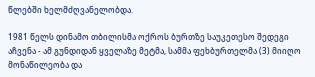წლებში ხელმძღვანელობდა.

1981 წელს დინამო თბილისმა ოქროს ბურთზე საუკეთესო შედეგი აჩვენა - ამ გუნდიდან ყველაზე მეტმა, სამმა ფეხბურთელმა (3) მიიღო მონაწილეობა და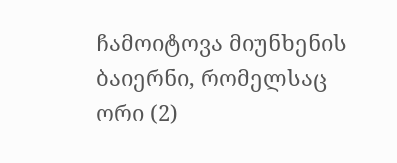ჩამოიტოვა მიუნხენის ბაიერნი, რომელსაც ორი (2)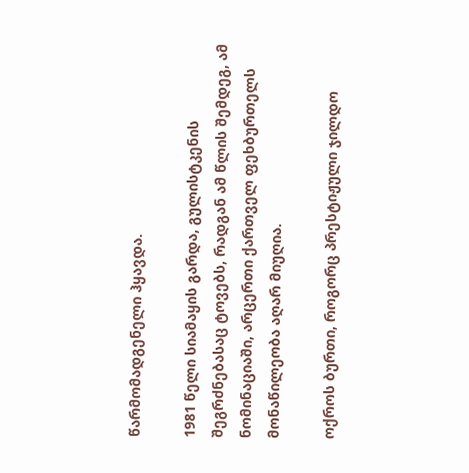წარმომადგენელი ჰყავდა.

1981 წელი სიამაყის გარდა, გულისტკენის შეგრძნებასაც ტოვებს, რადგან ამ წლის შემდეგ, ამ ნომინაციაში, არცერთი ქართველ ფეხბურთელს მონაწილეობა აღარ მიუღია.

ოქროს ბურთი, როგორც პრესტიჟული ჯილდო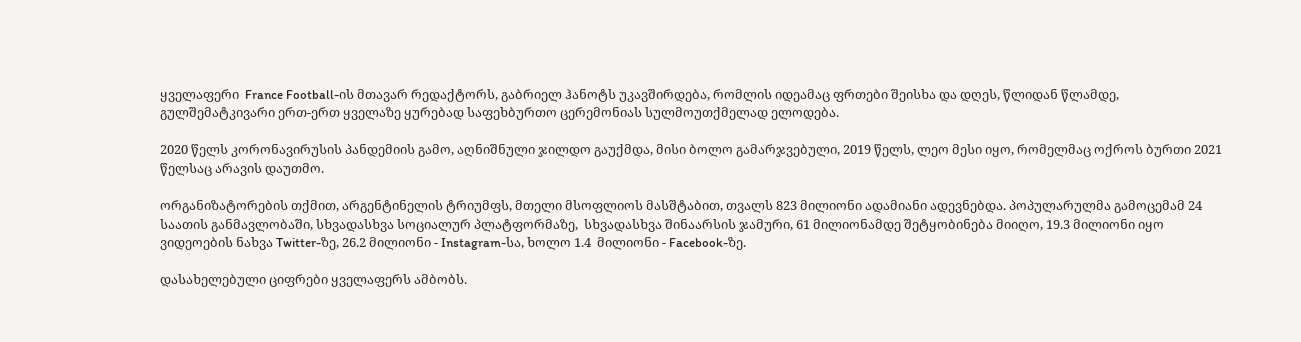ყველაფერი  France Football-ის მთავარ რედაქტორს, გაბრიელ ჰანოტს უკავშირდება, რომლის იდეამაც ფრთები შეისხა და დღეს, წლიდან წლამდე, გულშემატკივარი ერთ-ერთ ყველაზე ყურებად საფეხბურთო ცერემონიას სულმოუთქმელად ელოდება.

2020 წელს კორონავირუსის პანდემიის გამო, აღნიშნული ჯილდო გაუქმდა, მისი ბოლო გამარჯვებული, 2019 წელს, ლეო მესი იყო, რომელმაც ოქროს ბურთი 2021 წელსაც არავის დაუთმო.

ორგანიზატორების თქმით, არგენტინელის ტრიუმფს, მთელი მსოფლიოს მასშტაბით, თვალს 823 მილიონი ადამიანი ადევნებდა. პოპულარულმა გამოცემამ 24 საათის განმავლობაში, სხვადასხვა სოციალურ პლატფორმაზე,  სხვადასხვა შინაარსის ჯამური, 61 მილიონამდე შეტყობინება მიიღო, 19.3 მილიონი იყო ვიდეოების ნახვა Twitter-ზე, 26.2 მილიონი - Instagram-სა, ხოლო 1.4  მილიონი - Facebook-ზე.

დასახელებული ციფრები ყველაფერს ამბობს.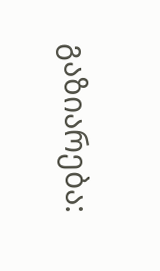გაზიარება: